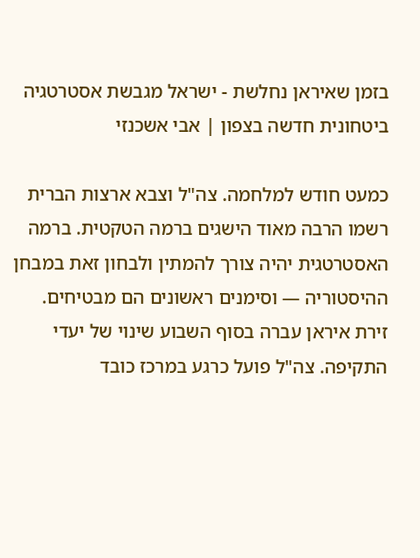בזמן שאיראן נחלשת - ישראל מגבשת אסטרטגיה ביטחונית חדשה בצפון | אבי אשכנזי

כמעט חודש למלחמה. צה"ל וצבא ארצות הברית רשמו הרבה מאוד הישגים ברמה הטקטית. ברמה האסטרטגית יהיה צורך להמתין ולבחון זאת במבחן ההיסטוריה — וסימנים ראשונים הם מבטיחים.
זירת איראן עברה בסוף השבוע שינוי של יעדי התקיפה. צה"ל פועל כרגע במרכז כובד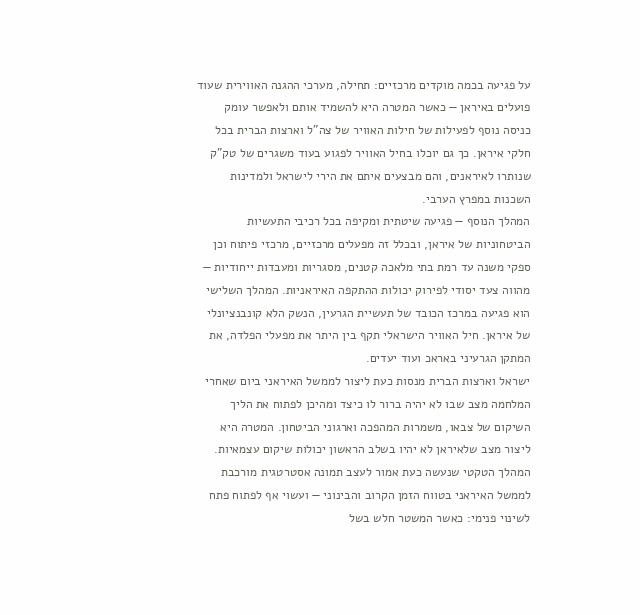על פגיעה בכמה מוקדים מרכזיים: תחילה, מערכי ההגנה האווירית שעוד פועלים באיראן — כאשר המטרה היא להשמיד אותם ולאפשר עומק כניסה נוסף לפעילות של חילות האוויר של צה"ל וארצות הברית בכל חלקי איראן. כך גם יוכלו בחיל האוויר לפגוע בעוד משגרים של טק"ק שנותרו לאיראנים, והם מבצעים איתם את הירי לישראל ולמדינות השכנות במפרץ הערבי.
המהלך הנוסף — פגיעה שיטתית ומקיפה בכל רכיבי התעשיות הביטחוניות של איראן, ובכלל זה מפעלים מרכזיים, מרכזי פיתוח וכן ספקי משנה עד רמת בתי מלאכה קטנים, מסגריות ומעבדות ייחודיות — מהווה צעד יסודי לפירוק יכולות ההתקפה האיראניות. המהלך השלישי הוא פגיעה במרכז הכובד של תעשיית הגרעין, הנשק הלא קונבנציונלי של איראן. חיל האוויר הישראלי תקף בין היתר את מפעלי הפלדה, את המתקן הגרעיני באראכ ועוד יעדים.
ישראל וארצות הברית מנסות כעת ליצור לממשל האיראני ביום שאחרי המלחמה מצב שבו לא יהיה ברור לו כיצד ומהיכן לפתוח את הליך השיקום של צבאו, משמרות המהפכה וארגוני הביטחון. המטרה היא ליצור מצב שלאיראן לא יהיו בשלב הראשון יכולות שיקום עצמאיות. המהלך הטקטי שנעשה כעת אמור לעצב תמונה אסטרטגית מורכבת לממשל האיראני בטווח הזמן הקרוב והבינוני — ועשוי אף לפתוח פתח לשינוי פנימי: כאשר המשטר חלש בשל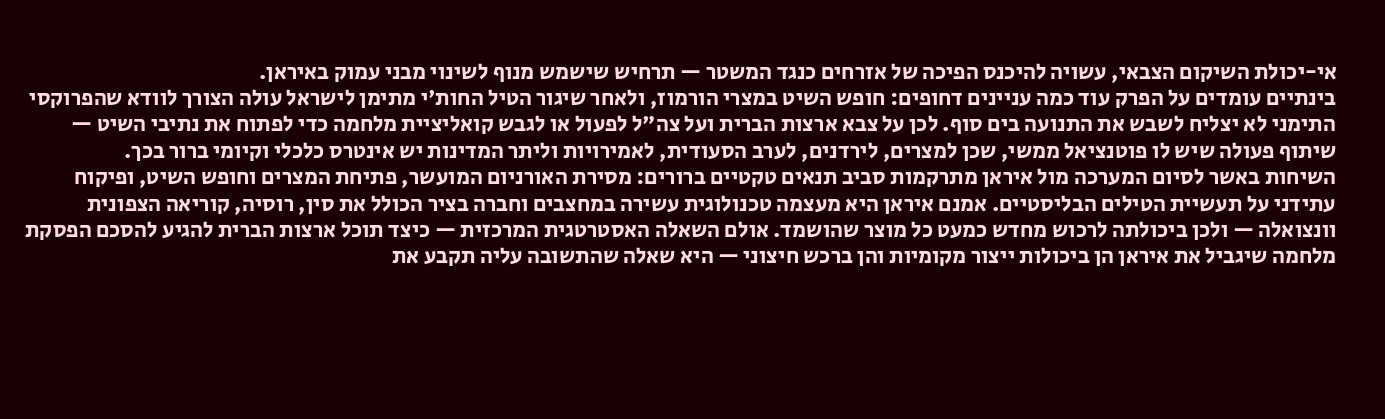אי-יכולת השיקום הצבאי, עשויה להיכנס הפיכה של אזרחים כנגד המשטר — תרחיש שישמש מנוף לשינוי מבני עמוק באיראן.
בינתיים עומדים על הפרק עוד כמה עניינים דחופים: חופש השיט במצרי הורמוז, ולאחר שיגור הטיל החות'י מתימן לישראל עולה הצורך לוודא שהפרוקסי התימני לא יצליח לשבש את התנועה בים סוף. לכן על צבא ארצות הברית ועל צה"ל לפעול או לגבש קואליציית מלחמה כדי לפתוח את נתיבי השיט — שיתוף פעולה שיש לו פוטנציאל ממשי, שכן למצרים, לירדנים, לערב הסעודית, לאמירויות וליתר המדינות יש אינטרס כלכלי וקיומי ברור בכך.
השיחות באשר לסיום המערכה מול איראן מתרקמות סביב תנאים טקטיים ברורים: מסירת האורניום המועשר, פתיחת המצרים וחופש השיט, ופיקוח עתידני על תעשיית הטילים הבליסטיים. אמנם איראן היא מעצמה טכנולוגית עשירה במחצבים וחברה בציר הכולל את סין, רוסיה, קוריאה הצפונית וונצואלה — ולכן ביכולתה לרכוש מחדש כמעט כל מוצר שהושמד. אולם השאלה האסטרטגית המרכזית — כיצד תוכל ארצות הברית להגיע להסכם הפסקת מלחמה שיגביל את איראן הן ביכולות ייצור מקומיות והן ברכש חיצוני — היא שאלה שהתשובה עליה תקבע את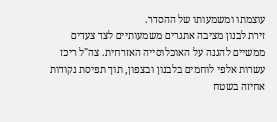עוצמתו ומשמעותו של ההסדר.
זירת לבנון מציבה אתגרים משמעותיים לצד צעדים ממשיים להגנה על האוכלוסייה האזרחית. צה"ל ריכז עשרות אלפי לוחמים בלבנון ובצפון, תוך תפיסת נקודות אחיזה בשטח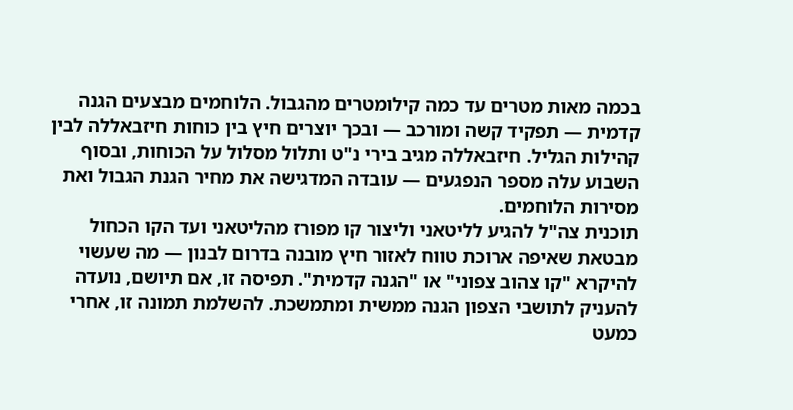בכמה מאות מטרים עד כמה קילומטרים מהגבול. הלוחמים מבצעים הגנה קדמית — תפקיד קשה ומורכב — ובכך יוצרים חיץ בין כוחות חיזבאללה לבין קהילות הגליל. חיזבאללה מגיב בירי נ"ט ותלול מסלול על הכוחות, ובסוף השבוע עלה מספר הנפגעים — עובדה המדגישה את מחיר הגנת הגבול ואת מסירות הלוחמים.
תוכנית צה"ל להגיע לליטאני וליצור קו מפורז מהליטאני ועד הקו הכחול מבטאת שאיפה ארוכת טווח לאזור חיץ מובנה בדרום לבנון — מה שעשוי להיקרא "קו צהוב צפוני" או "הגנה קדמית". תפיסה זו, אם תיושם, נועדה להעניק לתושבי הצפון הגנה ממשית ומתמשכת. להשלמת תמונה זו, אחרי כמעט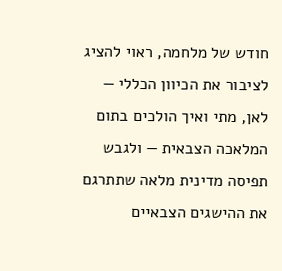חודש של מלחמה, ראוי להציג לציבור את הכיוון הכללי — לאן, מתי ואיך הולכים בתום המלאכה הצבאית — ולגבש תפיסה מדינית מלאה שתתרגם את ההישגים הצבאיים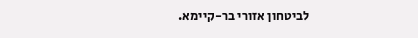לביטחון אזורי בר-קיימא.